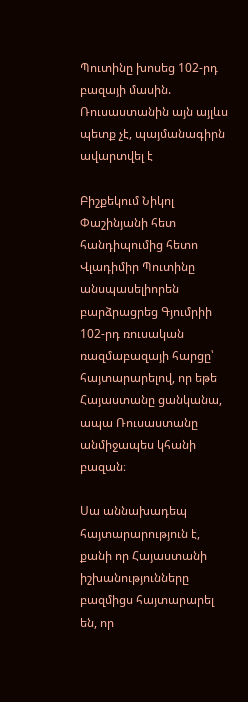Պուտինը խոսեց 102-րդ բազայի մասին. Ռուսաստանին այն այլևս պետք չէ, պայմանագիրն ավարտվել է

Բիշքեկում Նիկոլ Փաշինյանի հետ հանդիպումից հետո Վլադիմիր Պուտինը անսպասելիորեն բարձրացրեց Գյումրիի 102-րդ ռուսական ռազմաբազայի հարցը՝ հայտարարելով, որ եթե Հայաստանը ցանկանա, ապա Ռուսաստանը անմիջապես կհանի բազան։

Սա աննախադեպ հայտարարություն է, քանի որ Հայաստանի իշխանությունները բազմիցս հայտարարել են, որ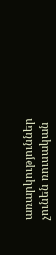առարկություններ չունեն ռուսական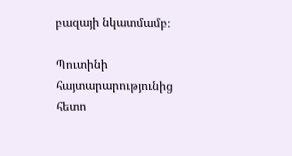բազայի նկատմամբ։

Պուտինի հայտարարությունից հետո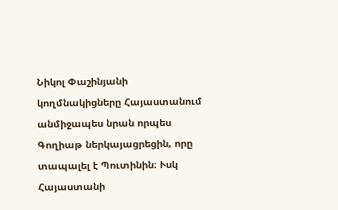Նիկոլ Փաշինյանի կողմնակիցները Հայաստանում անմիջապես նրան որպես Գողիաթ ներկայացրեցին, որը տապալել է Պուտինին։ Ւսկ Հայաստանի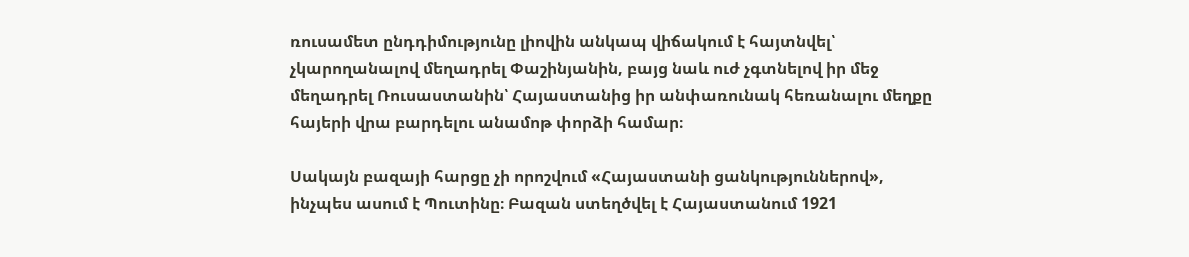ռուսամետ ընդդիմությունը լիովին անկապ վիճակում է հայտնվել՝ չկարողանալով մեղադրել Փաշինյանին, բայց նաև ուժ չգտնելով իր մեջ մեղադրել Ռուսաստանին՝ Հայաստանից իր անփառունակ հեռանալու մեղքը հայերի վրա բարդելու անամոթ փորձի համար։

Սակայն բազայի հարցը չի որոշվում «Հայաստանի ցանկություններով», ինչպես ասում է Պուտինը։ Բազան ստեղծվել է Հայաստանում 1921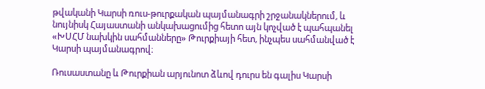թվականի Կարսի ռուս-թուրքական պայմանագրի շրջանակներում, և նույնիսկ Հայաստանի անկախացումից հետո այն կոչված է պահպանել «ԽՍՀՄ նախկին սահմանները» Թուրքիայի հետ, ինչպես սահմանված է Կարսի պայմանագրով։

Ռուսաստանը և Թուրքիան արյունոտ ձևով դուրս են գալիս Կարսի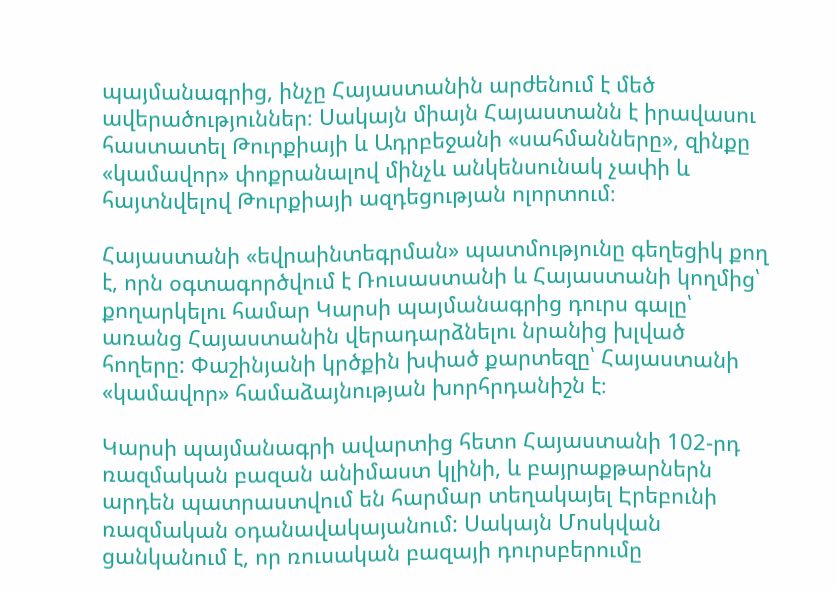պայմանագրից, ինչը Հայաստանին արժենում է մեծ ավերածություններ։ Սակայն միայն Հայաստանն է իրավասու հաստատել Թուրքիայի և Ադրբեջանի «սահմանները», զինքը «կամավոր» փոքրանալով մինչև անկենսունակ չափի և հայտնվելով Թուրքիայի ազդեցության ոլորտում։

Հայաստանի «եվրաինտեգրման» պատմությունը գեղեցիկ քող է, որն օգտագործվում է Ռուսաստանի և Հայաստանի կողմից՝ քողարկելու համար Կարսի պայմանագրից դուրս գալը՝ առանց Հայաստանին վերադարձնելու նրանից խլված հողերը: Փաշինյանի կրծքին խփած քարտեզը՝ Հայաստանի «կամավոր» համաձայնության խորհրդանիշն է։

Կարսի պայմանագրի ավարտից հետո Հայաստանի 102-րդ ռազմական բազան անիմաստ կլինի, և բայրաքթարներն արդեն պատրաստվում են հարմար տեղակայել Էրեբունի ռազմական օդանավակայանում: Սակայն Մոսկվան ցանկանում է, որ ռուսական բազայի դուրսբերումը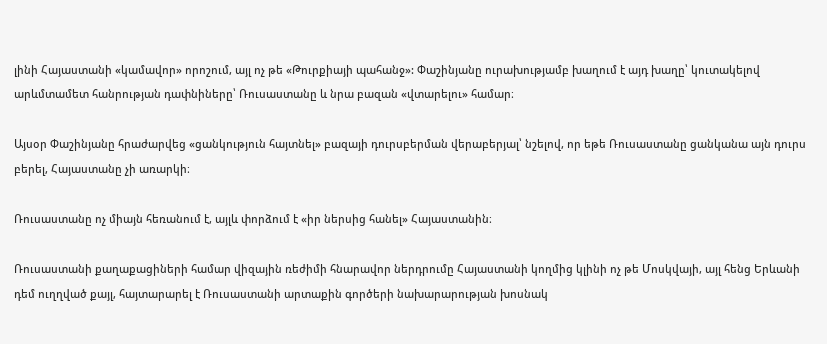լինի Հայաստանի «կամավոր» որոշում, այլ ոչ թե «Թուրքիայի պահանջ»: Փաշինյանը ուրախությամբ խաղում է այդ խաղը՝ կուտակելով արևմտամետ հանրության դափնիները՝ Ռուսաստանը և նրա բազան «վտարելու» համար։

Այսօր Փաշինյանը հրաժարվեց «ցանկություն հայտնել» բազայի դուրսբերման վերաբերյալ՝ նշելով, որ եթե Ռուսաստանը ցանկանա այն դուրս բերել, Հայաստանը չի առարկի։

Ռուսաստանը ոչ միայն հեռանում է, այլև փորձում է «իր ներսից հանել» Հայաստանին։

Ռուսաստանի քաղաքացիների համար վիզային ռեժիմի հնարավոր ներդրումը Հայաստանի կողմից կլինի ոչ թե Մոսկվայի, այլ հենց Երևանի դեմ ուղղված քայլ, հայտարարել է Ռուսաստանի արտաքին գործերի նախարարության խոսնակ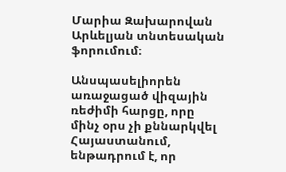Մարիա Զախարովան Արևելյան տնտեսական ֆորումում։

Անսպասելիորեն առաջացած վիզային ռեժիմի հարցը, որը մինչ օրս չի քննարկվել Հայաստանում, ենթադրում է, որ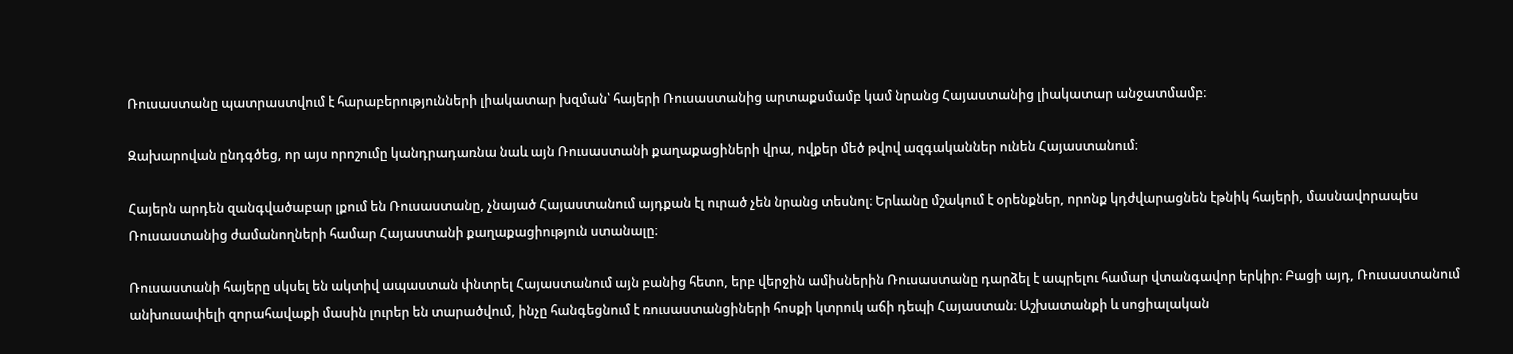Ռուսաստանը պատրաստվում է հարաբերությունների լիակատար խզման՝ հայերի Ռուսաստանից արտաքսմամբ կամ նրանց Հայաստանից լիակատար անջատմամբ։

Զախարովան ընդգծեց, որ այս որոշումը կանդրադառնա նաև այն Ռուսաստանի քաղաքացիների վրա, ովքեր մեծ թվով ազգականներ ունեն Հայաստանում։

Հայերն արդեն զանգվածաբար լքում են Ռուսաստանը, չնայած Հայաստանում այդքան էլ ուրած չեն նրանց տեսնոլ։ Երևանը մշակում է օրենքներ, որոնք կդժվարացնեն էթնիկ հայերի, մասնավորապես Ռուսաստանից ժամանողների համար Հայաստանի քաղաքացիություն ստանալը։

Ռուսաստանի հայերը սկսել են ակտիվ ապաստան փնտրել Հայաստանում այն բանից հետո, երբ վերջին ամիսներին Ռուսաստանը դարձել է ապրելու համար վտանգավոր երկիր։ Բացի այդ, Ռուսաստանում անխուսափելի զորահավաքի մասին լուրեր են տարածվում, ինչը հանգեցնում է ռուսաստանցիների հոսքի կտրուկ աճի դեպի Հայաստան։ Աշխատանքի և սոցիալական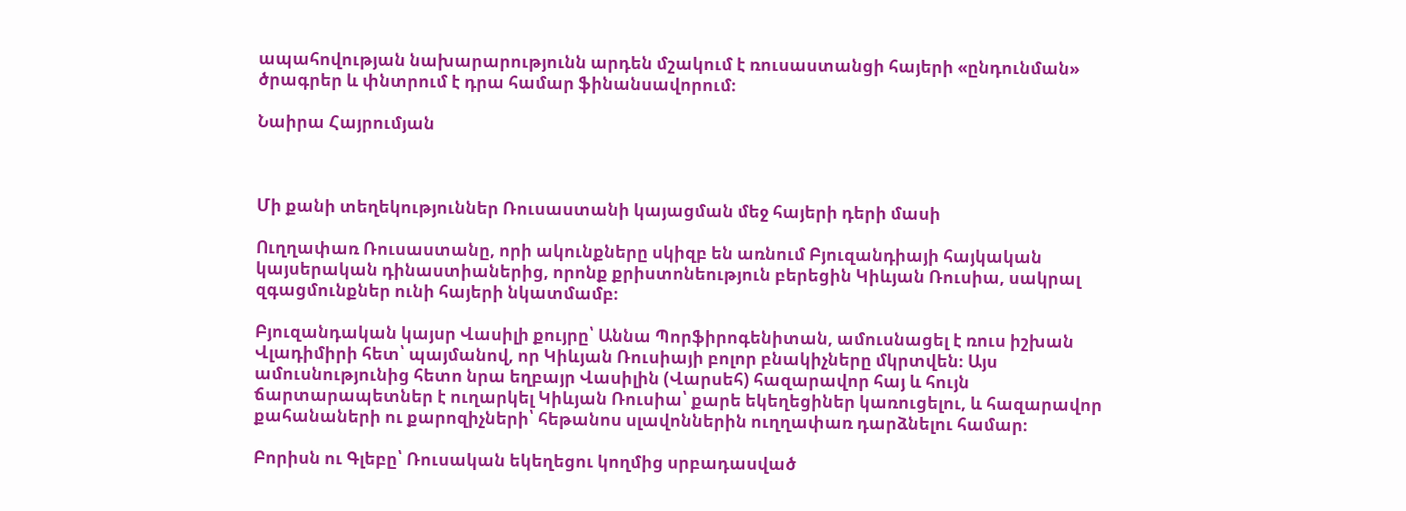ապահովության նախարարությունն արդեն մշակում է ռուսաստանցի հայերի «ընդունման» ծրագրեր և փնտրում է դրա համար ֆինանսավորում։

Նաիրա Հայրումյան



Մի քանի տեղեկություններ Ռուսաստանի կայացման մեջ հայերի դերի մասի

Ուղղափառ Ռուսաստանը, որի ակունքները սկիզբ են առնում Բյուզանդիայի հայկական կայսերական դինաստիաներից, որոնք քրիստոնեություն բերեցին Կիևյան Ռուսիա, սակրալ զգացմունքներ ունի հայերի նկատմամբ։

Բյուզանդական կայսր Վասիլի քույրը՝ Աննա Պորֆիրոգենիտան, ամուսնացել է ռուս իշխան Վլադիմիրի հետ՝ պայմանով, որ Կիևյան Ռուսիայի բոլոր բնակիչները մկրտվեն։ Այս ամուսնությունից հետո նրա եղբայր Վասիլին (Վարսեհ) հազարավոր հայ և հույն ճարտարապետներ է ուղարկել Կիևյան Ռուսիա՝ քարե եկեղեցիներ կառուցելու, և հազարավոր քահանաների ու քարոզիչների՝ հեթանոս սլավոններին ուղղափառ դարձնելու համար։

Բորիսն ու Գլեբը՝ Ռուսական եկեղեցու կողմից սրբադասված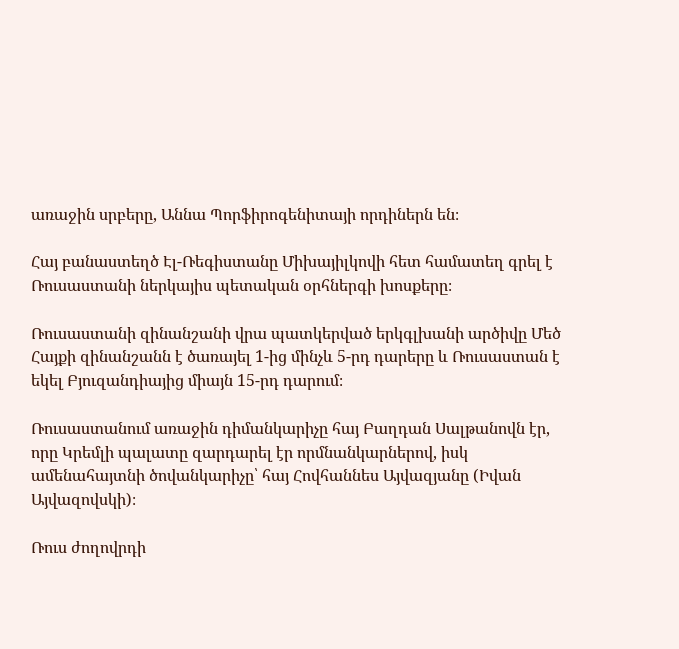առաջին սրբերը, Աննա Պորֆիրոգենիտայի որդիներն են։

Հայ բանաստեղծ Էլ-Ռեգիստանը Միխայիլկովի հետ համատեղ գրել է Ռուսաստանի ներկայիս պետական օրհներգի խոսքերը։

Ռուսաստանի զինանշանի վրա պատկերված երկգլխանի արծիվը Մեծ Հայքի զինանշանն է ծառայել 1-ից մինչև 5-րդ դարերը և Ռուսաստան է եկել Բյուզանդիայից միայն 15-րդ դարում։

Ռուսաստանում առաջին դիմանկարիչը հայ Բաղդան Սալթանովն էր, որը Կրեմլի պալատը զարդարել էր որմնանկարներով, իսկ ամենահայտնի ծովանկարիչը՝ հայ Հովհաննես Այվազյանը (Իվան Այվազովսկի)։

Ռուս ժողովրդի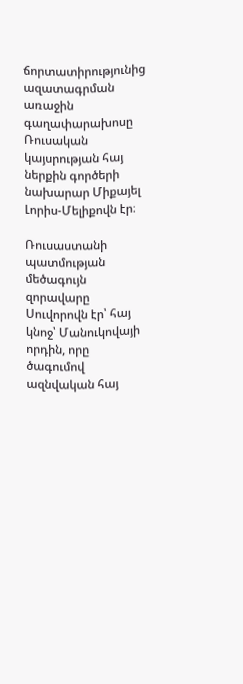ճորտատիրությունից ազատագրման առաջին գաղափարախոսը Ռուսական կայսրության հայ ներքին գործերի նախարար Միքայել Լորիս-Մելիքովն էր։

Ռուսաստանի պատմության մեծագույն զորավարը Սուվորովն էր՝ հայ կնոջ՝ Մանուկովայի որդին, որը ծագումով ազնվական հայ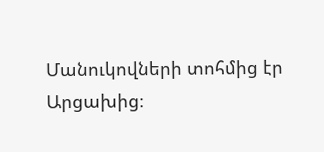Մանուկովների տոհմից էր Արցախից։